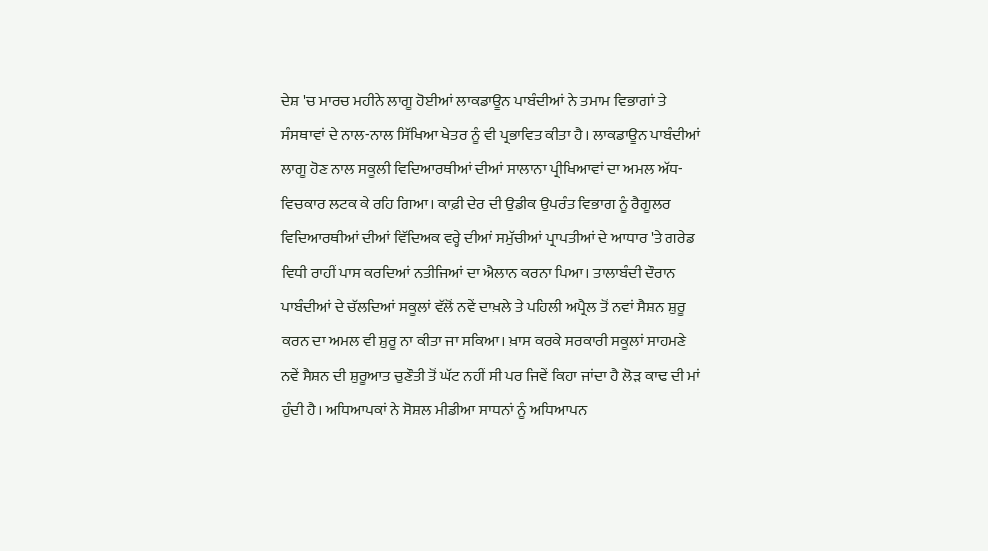ਦੇਸ਼ 'ਚ ਮਾਰਚ ਮਹੀਨੇ ਲਾਗੂ ਹੋਈਆਂ ਲਾਕਡਾਊਨ ਪਾਬੰਦੀਆਂ ਨੇ ਤਮਾਮ ਵਿਭਾਗਾਂ ਤੇ ਸੰਸਥਾਵਾਂ ਦੇ ਨਾਲ-ਨਾਲ ਸਿੱਖਿਆ ਖੇਤਰ ਨੂੰ ਵੀ ਪ੍ਰਭਾਵਿਤ ਕੀਤਾ ਹੈ। ਲਾਕਡਾਊਨ ਪਾਬੰਦੀਆਂ ਲਾਗੂ ਹੋਣ ਨਾਲ ਸਕੂਲੀ ਵਿਦਿਆਰਥੀਆਂ ਦੀਆਂ ਸਾਲਾਨਾ ਪ੍ਰੀਖਿਆਵਾਂ ਦਾ ਅਮਲ ਅੱਧ-ਵਿਚਕਾਰ ਲਟਕ ਕੇ ਰਹਿ ਗਿਆ। ਕਾਫ਼ੀ ਦੇਰ ਦੀ ਉਡੀਕ ਉਪਰੰਤ ਵਿਭਾਗ ਨੂੰ ਰੈਗੂਲਰ ਵਿਦਿਆਰਥੀਆਂ ਦੀਆਂ ਵਿੱਦਿਅਕ ਵਰ੍ਹੇ ਦੀਆਂ ਸਮੁੱਚੀਆਂ ਪ੍ਰਾਪਤੀਆਂ ਦੇ ਆਧਾਰ 'ਤੇ ਗਰੇਡ ਵਿਧੀ ਰਾਹੀਂ ਪਾਸ ਕਰਦਿਆਂ ਨਤੀਜਿਆਂ ਦਾ ਐਲਾਨ ਕਰਨਾ ਪਿਆ। ਤਾਲਾਬੰਦੀ ਦੌਰਾਨ ਪਾਬੰਦੀਆਂ ਦੇ ਚੱਲਦਿਆਂ ਸਕੂਲਾਂ ਵੱਲੋਂ ਨਵੇਂ ਦਾਖ਼ਲੇ ਤੇ ਪਹਿਲੀ ਅਪ੍ਰੈਲ ਤੋਂ ਨਵਾਂ ਸੈਸ਼ਨ ਸ਼ੁਰੂ ਕਰਨ ਦਾ ਅਮਲ ਵੀ ਸ਼ੁਰੂ ਨਾ ਕੀਤਾ ਜਾ ਸਕਿਆ। ਖ਼ਾਸ ਕਰਕੇ ਸਰਕਾਰੀ ਸਕੂਲਾਂ ਸਾਹਮਣੇ ਨਵੇਂ ਸੈਸ਼ਨ ਦੀ ਸ਼ੁਰੂਆਤ ਚੁਣੌਤੀ ਤੋਂ ਘੱਟ ਨਹੀਂ ਸੀ ਪਰ ਜਿਵੇਂ ਕਿਹਾ ਜਾਂਦਾ ਹੈ ਲੋੜ ਕਾਢ ਦੀ ਮਾਂ ਹੁੰਦੀ ਹੈ। ਅਧਿਆਪਕਾਂ ਨੇ ਸੋਸ਼ਲ ਮੀਡੀਆ ਸਾਧਨਾਂ ਨੂੰ ਅਧਿਆਪਨ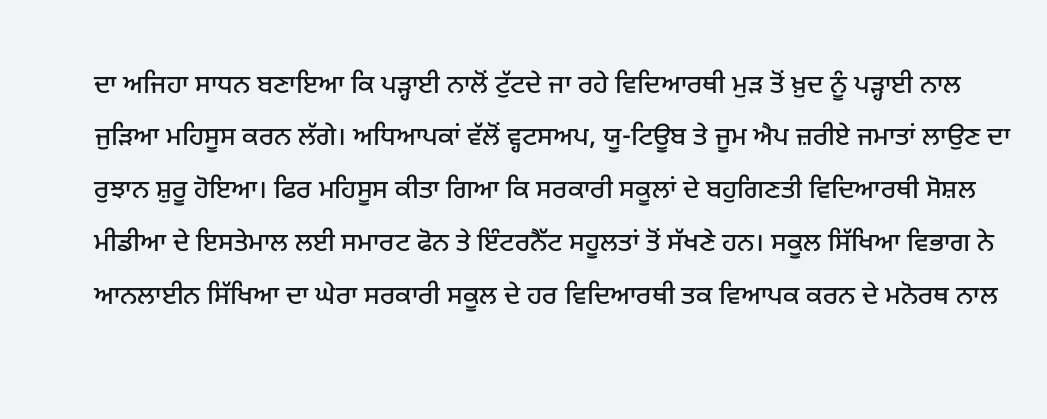ਦਾ ਅਜਿਹਾ ਸਾਧਨ ਬਣਾਇਆ ਕਿ ਪੜ੍ਹਾਈ ਨਾਲੋਂ ਟੁੱਟਦੇ ਜਾ ਰਹੇ ਵਿਦਿਆਰਥੀ ਮੁੜ ਤੋਂ ਖ਼ੁਦ ਨੂੰ ਪੜ੍ਹਾਈ ਨਾਲ ਜੁੜਿਆ ਮਹਿਸੂਸ ਕਰਨ ਲੱਗੇ। ਅਧਿਆਪਕਾਂ ਵੱਲੋਂ ਵ੍ਹਟਸਅਪ, ਯੂ-ਟਿਊਬ ਤੇ ਜੂਮ ਐਪ ਜ਼ਰੀਏ ਜਮਾਤਾਂ ਲਾਉਣ ਦਾ ਰੁਝਾਨ ਸ਼ੁਰੂ ਹੋਇਆ। ਫਿਰ ਮਹਿਸੂਸ ਕੀਤਾ ਗਿਆ ਕਿ ਸਰਕਾਰੀ ਸਕੂਲਾਂ ਦੇ ਬਹੁਗਿਣਤੀ ਵਿਦਿਆਰਥੀ ਸੋਸ਼ਲ ਮੀਡੀਆ ਦੇ ਇਸਤੇਮਾਲ ਲਈ ਸਮਾਰਟ ਫੋਨ ਤੇ ਇੰਟਰਨੈੱਟ ਸਹੂਲਤਾਂ ਤੋਂ ਸੱਖਣੇ ਹਨ। ਸਕੂਲ ਸਿੱਖਿਆ ਵਿਭਾਗ ਨੇ ਆਨਲਾਈਨ ਸਿੱਖਿਆ ਦਾ ਘੇਰਾ ਸਰਕਾਰੀ ਸਕੂਲ ਦੇ ਹਰ ਵਿਦਿਆਰਥੀ ਤਕ ਵਿਆਪਕ ਕਰਨ ਦੇ ਮਨੋਰਥ ਨਾਲ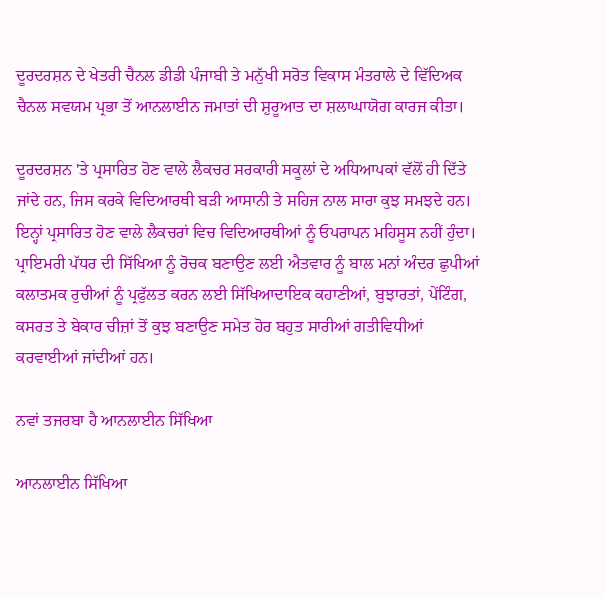ਦੂਰਦਰਸ਼ਨ ਦੇ ਖੇਤਰੀ ਚੈਨਲ ਡੀਡੀ ਪੰਜਾਬੀ ਤੇ ਮਨੁੱਖੀ ਸਰੋਤ ਵਿਕਾਸ ਮੰਤਰਾਲੇ ਦੇ ਵਿੱਦਿਅਕ ਚੈਨਲ ਸਵਯਮ ਪ੍ਰਭਾ ਤੋਂ ਆਨਲਾਈਨ ਜਮਾਤਾਂ ਦੀ ਸ਼ੁਰੂਆਤ ਦਾ ਸ਼ਲਾਘਾਯੋਗ ਕਾਰਜ ਕੀਤਾ।

ਦੂਰਦਰਸ਼ਨ 'ਤੇ ਪ੍ਰਸਾਰਿਤ ਹੋਣ ਵਾਲੇ ਲੈਕਚਰ ਸਰਕਾਰੀ ਸਕੂਲਾਂ ਦੇ ਅਧਿਆਪਕਾਂ ਵੱਲੋਂ ਹੀ ਦਿੱਤੇ ਜਾਂਦੇ ਹਨ, ਜਿਸ ਕਰਕੇ ਵਿਦਿਆਰਥੀ ਬੜੀ ਆਸਾਨੀ ਤੇ ਸਹਿਜ ਨਾਲ ਸਾਰਾ ਕੁਝ ਸਮਝਦੇ ਹਨ। ਇਨ੍ਹਾਂ ਪ੍ਰਸਾਰਿਤ ਹੋਣ ਵਾਲੇ ਲੈਕਚਰਾਂ ਵਿਚ ਵਿਦਿਆਰਥੀਆਂ ਨੂੰ ਓਪਰਾਪਨ ਮਹਿਸੂਸ ਨਹੀਂ ਹੁੰਦਾ। ਪ੍ਰਾਇਮਰੀ ਪੱਧਰ ਦੀ ਸਿੱਖਿਆ ਨੂੰ ਰੋਚਕ ਬਣਾਉਣ ਲਈ ਐਤਵਾਰ ਨੂੰ ਬਾਲ ਮਨਾਂ ਅੰਦਰ ਛੁਪੀਆਂ ਕਲਾਤਮਕ ਰੁਚੀਆਂ ਨੂੰ ਪ੍ਰਫੁੱਲਤ ਕਰਨ ਲਈ ਸਿੱਖਿਆਦਾਇਕ ਕਹਾਣੀਆਂ, ਬੁਝਾਰਤਾਂ, ਪੇਂਟਿੰਗ, ਕਸਰਤ ਤੇ ਬੇਕਾਰ ਚੀਜ਼ਾਂ ਤੋਂ ਕੁਝ ਬਣਾਉਣ ਸਮੇਤ ਹੋਰ ਬਹੁਤ ਸਾਰੀਆਂ ਗਤੀਵਿਧੀਆਂ ਕਰਵਾਈਆਂ ਜਾਂਦੀਆਂ ਹਨ।

ਨਵਾਂ ਤਜਰਬਾ ਹੈ ਆਨਲਾਈਨ ਸਿੱਖਿਆ

ਆਨਲਾਈਨ ਸਿੱਖਿਆ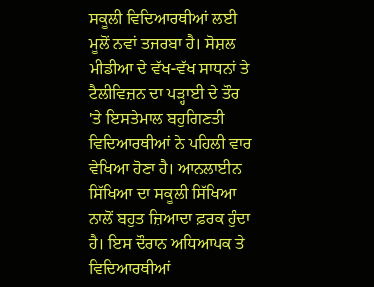ਸਕੂਲੀ ਵਿਦਿਆਰਥੀਆਂ ਲਈ ਮੂਲੋਂ ਨਵਾਂ ਤਜਰਬਾ ਹੈ। ਸੋਸ਼ਲ ਮੀਡੀਆ ਦੇ ਵੱਖ-ਵੱਖ ਸਾਧਨਾਂ ਤੇ ਟੈਲੀਵਿਜ਼ਨ ਦਾ ਪੜ੍ਹਾਈ ਦੇ ਤੌਰ 'ਤੇ ਇਸਤੇਮਾਲ ਬਹੁਗਿਣਤੀ ਵਿਦਿਆਰਥੀਆਂ ਨੇ ਪਹਿਲੀ ਵਾਰ ਵੇਖਿਆ ਹੋਣਾ ਹੈ। ਆਨਲਾਈਨ ਸਿੱਖਿਆ ਦਾ ਸਕੂਲੀ ਸਿੱਖਿਆ ਨਾਲੋਂ ਬਹੁਤ ਜ਼ਿਆਦਾ ਫ਼ਰਕ ਹੁੰਦਾ ਹੈ। ਇਸ ਦੌਰਾਨ ਅਧਿਆਪਕ ਤੇ ਵਿਦਿਆਰਥੀਆਂ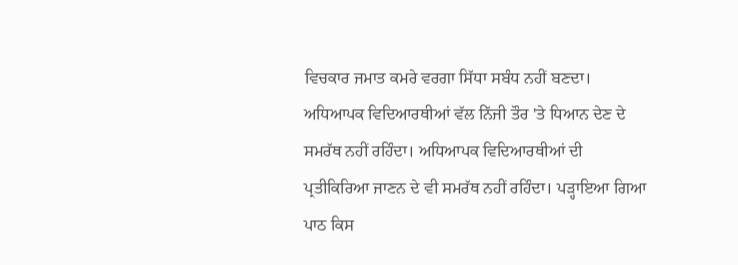ਵਿਚਕਾਰ ਜਮਾਤ ਕਮਰੇ ਵਰਗਾ ਸਿੱਧਾ ਸਬੰਧ ਨਹੀਂ ਬਣਦਾ। ਅਧਿਆਪਕ ਵਿਦਿਆਰਥੀਆਂ ਵੱਲ ਨਿੱਜੀ ਤੌਰ 'ਤੇ ਧਿਆਨ ਦੇਣ ਦੇ ਸਮਰੱਥ ਨਹੀਂ ਰਹਿੰਦਾ। ਅਧਿਆਪਕ ਵਿਦਿਆਰਥੀਆਂ ਦੀ ਪ੍ਰਤੀਕਿਰਿਆ ਜਾਣਨ ਦੇ ਵੀ ਸਮਰੱਥ ਨਹੀਂ ਰਹਿੰਦਾ। ਪੜ੍ਹਾਇਆ ਗਿਆ ਪਾਠ ਕਿਸ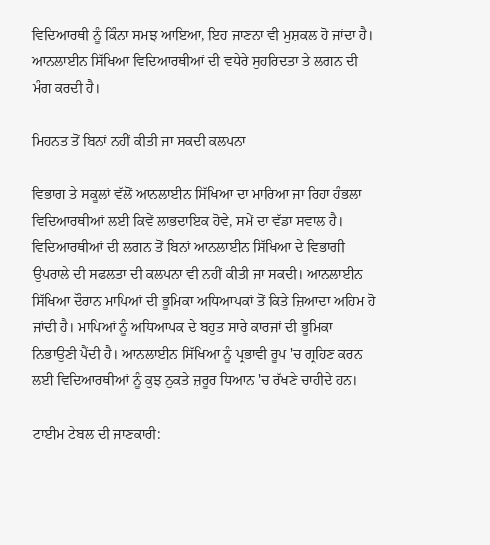ਵਿਦਿਆਰਥੀ ਨੂੰ ਕਿੰਨਾ ਸਮਝ ਆਇਆ, ਇਹ ਜਾਣਨਾ ਵੀ ਮੁਸ਼ਕਲ ਹੋ ਜਾਂਦਾ ਹੈ। ਆਨਲਾਈਨ ਸਿੱਖਿਆ ਵਿਦਿਆਰਥੀਆਂ ਦੀ ਵਧੇਰੇ ਸੁਹਰਿਦਤਾ ਤੇ ਲਗਨ ਦੀ ਮੰਗ ਕਰਦੀ ਹੈ।

ਮਿਹਨਤ ਤੋਂ ਬਿਨਾਂ ਨਹੀਂ ਕੀਤੀ ਜਾ ਸਕਦੀ ਕਲਪਨਾ

ਵਿਭਾਗ ਤੇ ਸਕੂਲਾਂ ਵੱਲੋਂ ਆਨਲਾਈਨ ਸਿੱਖਿਆ ਦਾ ਮਾਰਿਆ ਜਾ ਰਿਹਾ ਹੰਭਲਾ ਵਿਦਿਆਰਥੀਆਂ ਲਈ ਕਿਵੇਂ ਲਾਭਦਾਇਕ ਹੋਵੇ, ਸਮੇਂ ਦਾ ਵੱਡਾ ਸਵਾਲ ਹੈ। ਵਿਦਿਆਰਥੀਆਂ ਦੀ ਲਗਨ ਤੋਂ ਬਿਨਾਂ ਆਨਲਾਈਨ ਸਿੱਖਿਆ ਦੇ ਵਿਭਾਗੀ ਉਪਰਾਲੇ ਦੀ ਸਫਲਤਾ ਦੀ ਕਲਪਨਾ ਵੀ ਨਹੀਂ ਕੀਤੀ ਜਾ ਸਕਦੀ। ਆਨਲਾਈਨ ਸਿੱਖਿਆ ਦੌਰਾਨ ਮਾਪਿਆਂ ਦੀ ਭੂਮਿਕਾ ਅਧਿਆਪਕਾਂ ਤੋਂ ਕਿਤੇ ਜ਼ਿਆਦਾ ਅਹਿਮ ਹੋ ਜਾਂਦੀ ਹੈ। ਮਾਪਿਆਂ ਨੂੰ ਅਧਿਆਪਕ ਦੇ ਬਹੁਤ ਸਾਰੇ ਕਾਰਜਾਂ ਦੀ ਭੂਮਿਕਾ ਨਿਭਾਉਣੀ ਪੈਂਦੀ ਹੈ। ਆਨਲਾਈਨ ਸਿੱਖਿਆ ਨੂੰ ਪ੍ਰਭਾਵੀ ਰੂਪ 'ਚ ਗ੍ਰਹਿਣ ਕਰਨ ਲਈ ਵਿਦਿਆਰਥੀਆਂ ਨੂੰ ਕੁਝ ਨੁਕਤੇ ਜ਼ਰੂਰ ਧਿਆਨ 'ਚ ਰੱਖਣੇ ਚਾਹੀਦੇ ਹਨ।

ਟਾਈਮ ਟੇਬਲ ਦੀ ਜਾਣਕਾਰੀ: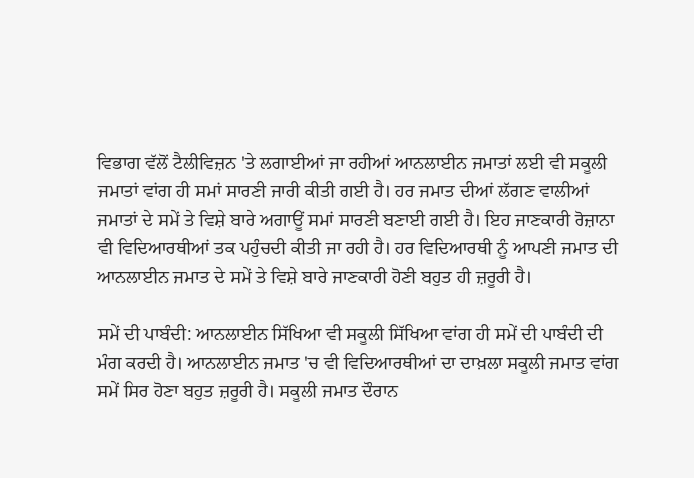ਵਿਭਾਗ ਵੱਲੋਂ ਟੈਲੀਵਿਜ਼ਨ 'ਤੇ ਲਗਾਈਆਂ ਜਾ ਰਹੀਆਂ ਆਨਲਾਈਨ ਜਮਾਤਾਂ ਲਈ ਵੀ ਸਕੂਲੀ ਜਮਾਤਾਂ ਵਾਂਗ ਹੀ ਸਮਾਂ ਸਾਰਣੀ ਜਾਰੀ ਕੀਤੀ ਗਈ ਹੈ। ਹਰ ਜਮਾਤ ਦੀਆਂ ਲੱਗਣ ਵਾਲੀਆਂ ਜਮਾਤਾਂ ਦੇ ਸਮੇਂ ਤੇ ਵਿਸ਼ੇ ਬਾਰੇ ਅਗਾਊਂ ਸਮਾਂ ਸਾਰਣੀ ਬਣਾਈ ਗਈ ਹੈ। ਇਹ ਜਾਣਕਾਰੀ ਰੋਜ਼ਾਨਾ ਵੀ ਵਿਦਿਆਰਥੀਆਂ ਤਕ ਪਹੁੰਚਦੀ ਕੀਤੀ ਜਾ ਰਹੀ ਹੈ। ਹਰ ਵਿਦਿਆਰਥੀ ਨੂੰ ਆਪਣੀ ਜਮਾਤ ਦੀ ਆਨਲਾਈਨ ਜਮਾਤ ਦੇ ਸਮੇਂ ਤੇ ਵਿਸ਼ੇ ਬਾਰੇ ਜਾਣਕਾਰੀ ਹੋਣੀ ਬਹੁਤ ਹੀ ਜ਼ਰੂਰੀ ਹੈ।

ਸਮੇਂ ਦੀ ਪਾਬੰਦੀ: ਆਨਲਾਈਨ ਸਿੱਖਿਆ ਵੀ ਸਕੂਲੀ ਸਿੱਖਿਆ ਵਾਂਗ ਹੀ ਸਮੇਂ ਦੀ ਪਾਬੰਦੀ ਦੀ ਮੰਗ ਕਰਦੀ ਹੈ। ਆਨਲਾਈਨ ਜਮਾਤ 'ਚ ਵੀ ਵਿਦਿਆਰਥੀਆਂ ਦਾ ਦਾਖ਼ਲਾ ਸਕੂਲੀ ਜਮਾਤ ਵਾਂਗ ਸਮੇਂ ਸਿਰ ਹੋਣਾ ਬਹੁਤ ਜ਼ਰੂਰੀ ਹੈ। ਸਕੂਲੀ ਜਮਾਤ ਦੌਰਾਨ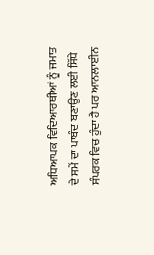ਅਧਿਆਪਕ ਵਿਦਿਆਰਥੀਆਂ ਨੂੰ ਜਮਾਤ ਦੇ ਸਮੇਂ ਦਾ ਪਾਬੰਦ ਬਣਾਉਣ ਲਈ ਸਿੱਧੇ ਸੰਪਰਕ ਵਿਚ ਹੁੰਦਾ ਹੈ ਪਰ ਆਨਲਾਈਨ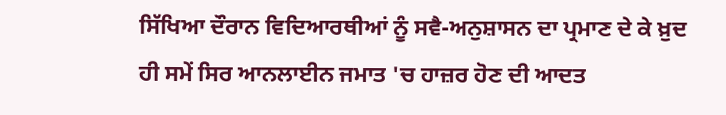ਸਿੱਖਿਆ ਦੌਰਾਨ ਵਿਦਿਆਰਥੀਆਂ ਨੂੰ ਸਵੈ-ਅਨੁਸ਼ਾਸਨ ਦਾ ਪ੍ਰਮਾਣ ਦੇ ਕੇ ਖ਼ੁਦ ਹੀ ਸਮੇਂ ਸਿਰ ਆਨਲਾਈਨ ਜਮਾਤ 'ਚ ਹਾਜ਼ਰ ਹੋਣ ਦੀ ਆਦਤ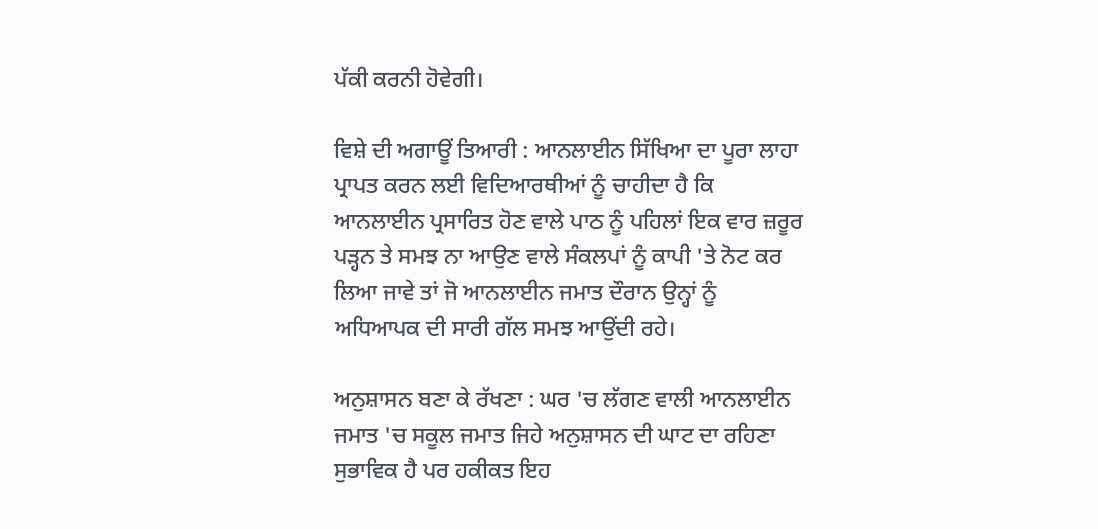ਪੱਕੀ ਕਰਨੀ ਹੋਵੇਗੀ।

ਵਿਸ਼ੇ ਦੀ ਅਗਾਊਂ ਤਿਆਰੀ : ਆਨਲਾਈਨ ਸਿੱਖਿਆ ਦਾ ਪੂਰਾ ਲਾਹਾ ਪ੍ਰਾਪਤ ਕਰਨ ਲਈ ਵਿਦਿਆਰਥੀਆਂ ਨੂੰ ਚਾਹੀਦਾ ਹੈ ਕਿ ਆਨਲਾਈਨ ਪ੍ਰਸਾਰਿਤ ਹੋਣ ਵਾਲੇ ਪਾਠ ਨੂੰ ਪਹਿਲਾਂ ਇਕ ਵਾਰ ਜ਼ਰੂਰ ਪੜ੍ਹਨ ਤੇ ਸਮਝ ਨਾ ਆਉਣ ਵਾਲੇ ਸੰਕਲਪਾਂ ਨੂੰ ਕਾਪੀ 'ਤੇ ਨੋਟ ਕਰ ਲਿਆ ਜਾਵੇ ਤਾਂ ਜੋ ਆਨਲਾਈਨ ਜਮਾਤ ਦੌਰਾਨ ਉਨ੍ਹਾਂ ਨੂੰ ਅਧਿਆਪਕ ਦੀ ਸਾਰੀ ਗੱਲ ਸਮਝ ਆਉਂਦੀ ਰਹੇ।

ਅਨੁਸ਼ਾਸਨ ਬਣਾ ਕੇ ਰੱਖਣਾ : ਘਰ 'ਚ ਲੱਗਣ ਵਾਲੀ ਆਨਲਾਈਨ ਜਮਾਤ 'ਚ ਸਕੂਲ ਜਮਾਤ ਜਿਹੇ ਅਨੁਸ਼ਾਸਨ ਦੀ ਘਾਟ ਦਾ ਰਹਿਣਾ ਸੁਭਾਵਿਕ ਹੈ ਪਰ ਹਕੀਕਤ ਇਹ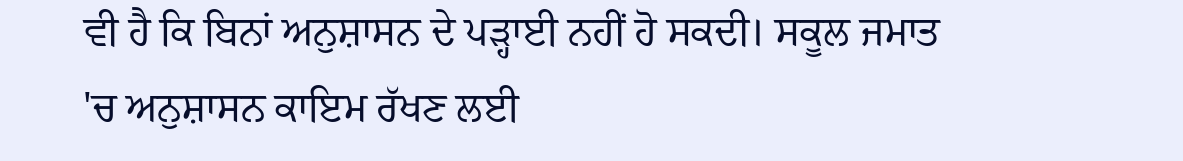ਵੀ ਹੈ ਕਿ ਬਿਨਾਂ ਅਨੁਸ਼ਾਸਨ ਦੇ ਪੜ੍ਹਾਈ ਨਹੀਂ ਹੋ ਸਕਦੀ। ਸਕੂਲ ਜਮਾਤ 'ਚ ਅਨੁਸ਼ਾਸਨ ਕਾਇਮ ਰੱਖਣ ਲਈ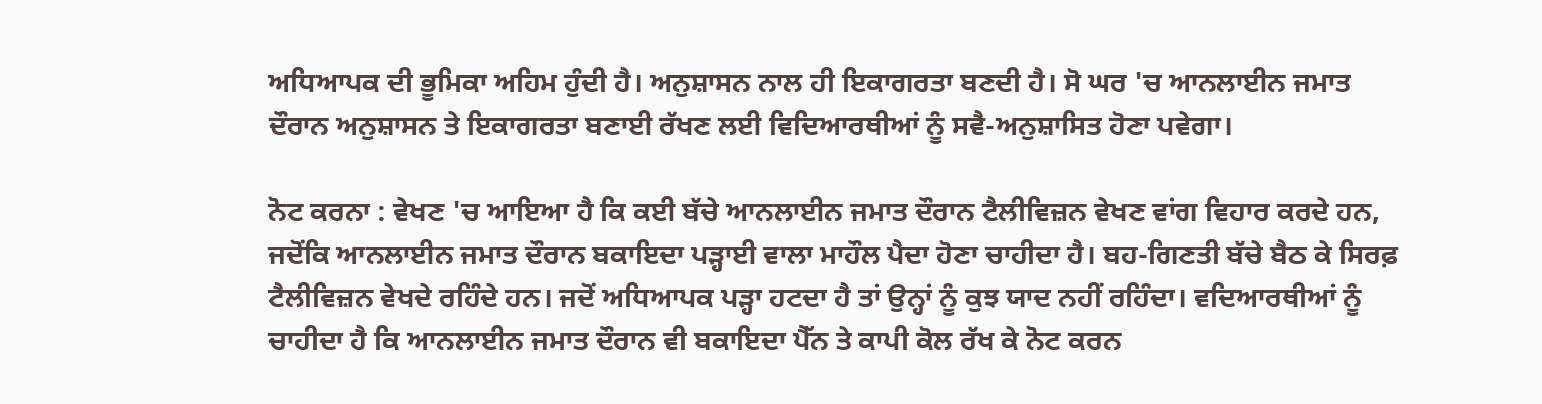ਅਧਿਆਪਕ ਦੀ ਭੂਮਿਕਾ ਅਹਿਮ ਹੁੰਦੀ ਹੈ। ਅਨੁਸ਼ਾਸਨ ਨਾਲ ਹੀ ਇਕਾਗਰਤਾ ਬਣਦੀ ਹੈ। ਸੋ ਘਰ 'ਚ ਆਨਲਾਈਨ ਜਮਾਤ ਦੌਰਾਨ ਅਨੁਸ਼ਾਸਨ ਤੇ ਇਕਾਗਰਤਾ ਬਣਾਈ ਰੱਖਣ ਲਈ ਵਿਦਿਆਰਥੀਆਂ ਨੂੰ ਸਵੈ-ਅਨੁਸ਼ਾਸਿਤ ਹੋਣਾ ਪਵੇਗਾ।

ਨੋਟ ਕਰਨਾ : ਵੇਖਣ 'ਚ ਆਇਆ ਹੈ ਕਿ ਕਈ ਬੱਚੇ ਆਨਲਾਈਨ ਜਮਾਤ ਦੌਰਾਨ ਟੈਲੀਵਿਜ਼ਨ ਵੇਖਣ ਵਾਂਗ ਵਿਹਾਰ ਕਰਦੇ ਹਨ, ਜਦੋਂਕਿ ਆਨਲਾਈਨ ਜਮਾਤ ਦੌਰਾਨ ਬਕਾਇਦਾ ਪੜ੍ਹਾਈ ਵਾਲਾ ਮਾਹੌਲ ਪੈਦਾ ਹੋਣਾ ਚਾਹੀਦਾ ਹੈ। ਬਹ-ਗਿਣਤੀ ਬੱਚੇ ਬੈਠ ਕੇ ਸਿਰਫ਼ ਟੈਲੀਵਿਜ਼ਨ ਵੇਖਦੇ ਰਹਿੰਦੇ ਹਨ। ਜਦੋਂ ਅਧਿਆਪਕ ਪੜ੍ਹਾ ਹਟਦਾ ਹੈ ਤਾਂ ਉਨ੍ਹਾਂ ਨੂੰ ਕੁਝ ਯਾਦ ਨਹੀਂ ਰਹਿੰਦਾ। ਵਦਿਆਰਥੀਆਂ ਨੂੰ ਚਾਹੀਦਾ ਹੈ ਕਿ ਆਨਲਾਈਨ ਜਮਾਤ ਦੌਰਾਨ ਵੀ ਬਕਾਇਦਾ ਪੈੱਨ ਤੇ ਕਾਪੀ ਕੋਲ ਰੱਖ ਕੇ ਨੋਟ ਕਰਨ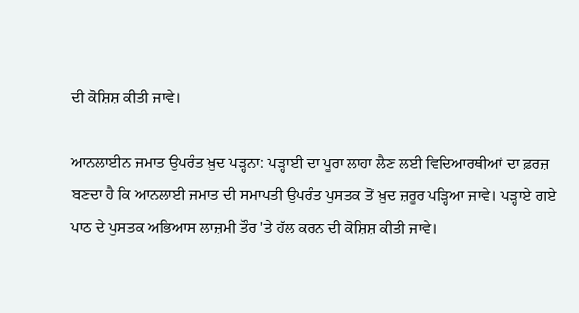ਦੀ ਕੋਸ਼ਿਸ਼ ਕੀਤੀ ਜਾਵੇ।

ਆਨਲਾਈਨ ਜਮਾਤ ਉਪਰੰਤ ਖ਼ੁਦ ਪੜ੍ਹਨਾ: ਪੜ੍ਹਾਈ ਦਾ ਪੂਰਾ ਲਾਹਾ ਲੈਣ ਲਈ ਵਿਦਿਆਰਥੀਆਂ ਦਾ ਫ਼ਰਜ਼ ਬਣਦਾ ਹੈ ਕਿ ਆਨਲਾਈ ਜਮਾਤ ਦੀ ਸਮਾਪਤੀ ਉਪਰੰਤ ਪੁਸਤਕ ਤੋਂ ਖ਼ੁਦ ਜ਼ਰੂਰ ਪੜ੍ਹਿਆ ਜਾਵੇ। ਪੜ੍ਹਾਏ ਗਏ ਪਾਠ ਦੇ ਪੁਸਤਕ ਅਭਿਆਸ ਲਾਜ਼ਮੀ ਤੌਰ 'ਤੇ ਹੱਲ ਕਰਨ ਦੀ ਕੋਸ਼ਿਸ਼ ਕੀਤੀ ਜਾਵੇ।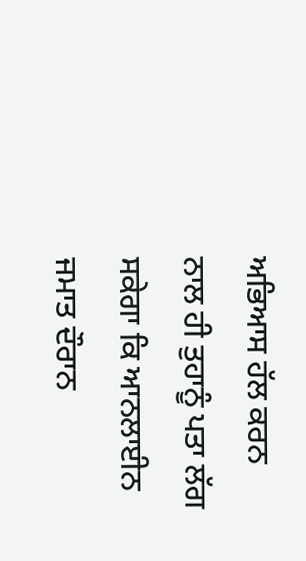ਅਭਿਆਸ ਹੱਲ ਕਰਨ ਨਾਲ ਹੀ ਤੁਹਾਨੂੰ ਪਤਾ ਲੱਗ ਸਕੇਗਾ ਕਿ ਆਨਲਾਈਨ ਜਮਾਤ ਦੌਰਾਨ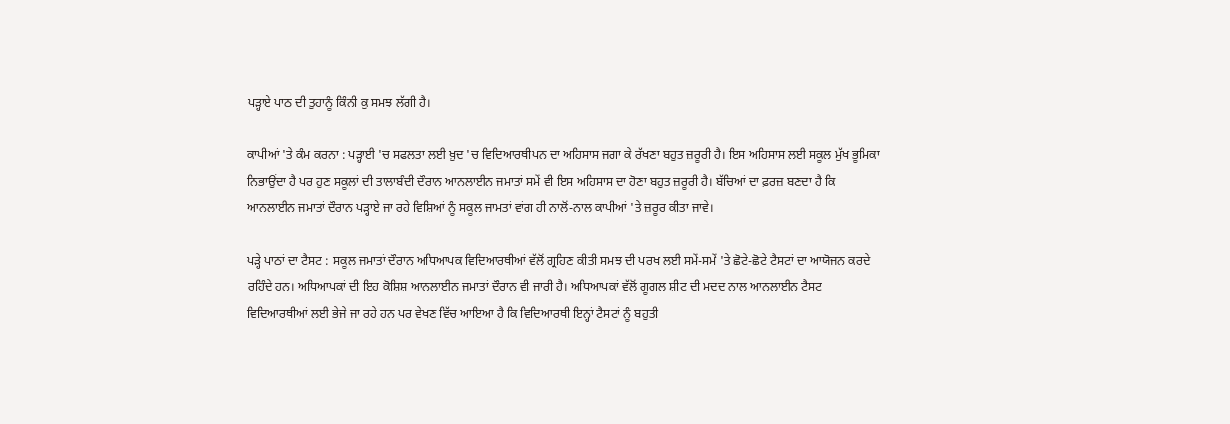ਪੜ੍ਹਾਏ ਪਾਠ ਦੀ ਤੁਹਾਨੂੰ ਕਿੰਨੀ ਕੁ ਸਮਝ ਲੱਗੀ ਹੈ।

ਕਾਪੀਆਂ 'ਤੇ ਕੰਮ ਕਰਨਾ : ਪੜ੍ਹਾਈ 'ਚ ਸਫਲਤਾ ਲਈ ਖ਼ੁਦ 'ਚ ਵਿਦਿਆਰਥੀਪਨ ਦਾ ਅਹਿਸਾਸ ਜਗਾ ਕੇ ਰੱਖਣਾ ਬਹੁਤ ਜ਼ਰੂਰੀ ਹੈ। ਇਸ ਅਹਿਸਾਸ ਲਈ ਸਕੂਲ ਮੁੱਖ ਭੂਮਿਕਾ ਨਿਭਾਉਂਦਾ ਹੈ ਪਰ ਹੁਣ ਸਕੂਲਾਂ ਦੀ ਤਾਲਾਬੰਦੀ ਦੌਰਾਨ ਆਨਲਾਈਨ ਜਮਾਤਾਂ ਸਮੇਂ ਵੀ ਇਸ ਅਹਿਸਾਸ ਦਾ ਹੋਣਾ ਬਹੁਤ ਜ਼ਰੂਰੀ ਹੈ। ਬੱਚਿਆਂ ਦਾ ਫ਼ਰਜ਼ ਬਣਦਾ ਹੈ ਕਿ ਆਨਲਾਈਨ ਜਮਾਤਾਂ ਦੌਰਾਨ ਪੜ੍ਹਾਏ ਜਾ ਰਹੇ ਵਿਸ਼ਿਆਂ ਨੂੰ ਸਕੂਲ ਜਾਮਤਾਂ ਵਾਂਗ ਹੀ ਨਾਲੋਂ-ਨਾਲ ਕਾਪੀਆਂ 'ਤੇ ਜ਼ਰੂਰ ਕੀਤਾ ਜਾਵੇ।

ਪੜ੍ਹੇ ਪਾਠਾਂ ਦਾ ਟੈਸਟ : ਸਕੂਲ ਜਮਾਤਾਂ ਦੌਰਾਨ ਅਧਿਆਪਕ ਵਿਦਿਆਰਥੀਆਂ ਵੱਲੋਂ ਗ੍ਰਹਿਣ ਕੀਤੀ ਸਮਝ ਦੀ ਪਰਖ ਲਈ ਸਮੇਂ-ਸਮੇਂ 'ਤੇ ਛੋਟੇ-ਛੋਟੇ ਟੈਸਟਾਂ ਦਾ ਆਯੋਜਨ ਕਰਦੇ ਰਹਿੰਦੇ ਹਨ। ਅਧਿਆਪਕਾਂ ਦੀ ਇਹ ਕੋਸ਼ਿਸ਼ ਆਨਲਾਈਨ ਜਮਾਤਾਂ ਦੌਰਾਨ ਵੀ ਜਾਰੀ ਹੈ। ਅਧਿਆਪਕਾਂ ਵੱਲੋਂ ਗੂਗਲ ਸ਼ੀਟ ਦੀ ਮਦਦ ਨਾਲ ਆਨਲਾਈਨ ਟੈਸਟ ਵਿਦਿਆਰਥੀਆਂ ਲਈ ਭੇਜੇ ਜਾ ਰਹੇ ਹਨ ਪਰ ਵੇਖਣ ਵਿੱਚ ਆਇਆ ਹੈ ਕਿ ਵਿਦਿਆਰਥੀ ਇਨ੍ਹਾਂ ਟੈਸਟਾਂ ਨੂੰ ਬਹੁਤੀ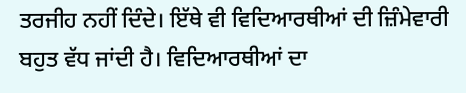ਤਰਜੀਹ ਨਹੀਂ ਦਿੰਦੇ। ਇੱਥੇ ਵੀ ਵਿਦਿਆਰਥੀਆਂ ਦੀ ਜ਼ਿੰਮੇਵਾਰੀ ਬਹੁਤ ਵੱਧ ਜਾਂਦੀ ਹੈ। ਵਿਦਿਆਰਥੀਆਂ ਦਾ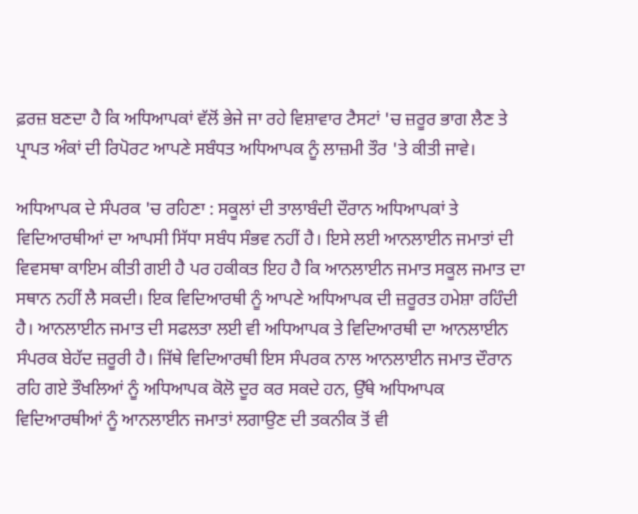ਫ਼ਰਜ਼ ਬਣਦਾ ਹੈ ਕਿ ਅਧਿਆਪਕਾਂ ਵੱਲੋਂ ਭੇਜੇ ਜਾ ਰਹੇ ਵਿਸ਼ਾਵਾਰ ਟੈਸਟਾਂ 'ਚ ਜ਼ਰੂਰ ਭਾਗ ਲੈਣ ਤੇ ਪ੍ਰਾਪਤ ਅੰਕਾਂ ਦੀ ਰਿਪੋਰਟ ਆਪਣੇ ਸਬੰਧਤ ਅਧਿਆਪਕ ਨੂੰ ਲਾਜ਼ਮੀ ਤੌਰ 'ਤੇ ਕੀਤੀ ਜਾਵੇ।

ਅਧਿਆਪਕ ਦੇ ਸੰਪਰਕ 'ਚ ਰਹਿਣਾ : ਸਕੂਲਾਂ ਦੀ ਤਾਲਾਬੰਦੀ ਦੌਰਾਨ ਅਧਿਆਪਕਾਂ ਤੇ ਵਿਦਿਆਰਥੀਆਂ ਦਾ ਆਪਸੀ ਸਿੱਧਾ ਸਬੰਧ ਸੰਭਵ ਨਹੀਂ ਹੈ। ਇਸੇ ਲਈ ਆਨਲਾਈਨ ਜਮਾਤਾਂ ਦੀ ਵਿਵਸਥਾ ਕਾਇਮ ਕੀਤੀ ਗਈ ਹੈ ਪਰ ਹਕੀਕਤ ਇਹ ਹੈ ਕਿ ਆਨਲਾਈਨ ਜਮਾਤ ਸਕੂਲ ਜਮਾਤ ਦਾ ਸਥਾਨ ਨਹੀਂ ਲੈ ਸਕਦੀ। ਇਕ ਵਿਦਿਆਰਥੀ ਨੂੰ ਆਪਣੇ ਅਧਿਆਪਕ ਦੀ ਜ਼ਰੂਰਤ ਹਮੇਸ਼ਾ ਰਹਿੰਦੀ ਹੈ। ਆਨਲਾਈਨ ਜਮਾਤ ਦੀ ਸਫਲਤਾ ਲਈ ਵੀ ਅਧਿਆਪਕ ਤੇ ਵਿਦਿਆਰਥੀ ਦਾ ਆਨਲਾਈਨ ਸੰਪਰਕ ਬੇਹੱਦ ਜ਼ਰੂਰੀ ਹੈ। ਜਿੱਥੇ ਵਿਦਿਆਰਥੀ ਇਸ ਸੰਪਰਕ ਨਾਲ ਆਨਲਾਈਨ ਜਮਾਤ ਦੌਰਾਨ ਰਹਿ ਗਏ ਤੌਖਲਿਆਂ ਨੂੰ ਅਧਿਆਪਕ ਕੋਲੋ ਦੂਰ ਕਰ ਸਕਦੇ ਹਨ, ਉੱਥੇ ਅਧਿਆਪਕ ਵਿਦਿਆਰਥੀਆਂ ਨੂੰ ਆਨਲਾਈਨ ਜਮਾਤਾਂ ਲਗਾਉਣ ਦੀ ਤਕਨੀਕ ਤੋਂ ਵੀ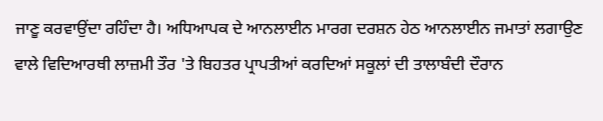ਜਾਣੂ ਕਰਵਾਉਂਦਾ ਰਹਿੰਦਾ ਹੈ। ਅਧਿਆਪਕ ਦੇ ਆਨਲਾਈਨ ਮਾਰਗ ਦਰਸ਼ਨ ਹੇਠ ਆਨਲਾਈਨ ਜਮਾਤਾਂ ਲਗਾਉਣ ਵਾਲੇ ਵਿਦਿਆਰਥੀ ਲਾਜ਼ਮੀ ਤੌਰ 'ਤੇ ਬਿਹਤਰ ਪ੍ਰਾਪਤੀਆਂ ਕਰਦਿਆਂ ਸਕੂਲਾਂ ਦੀ ਤਾਲਾਬੰਦੀ ਦੌਰਾਨ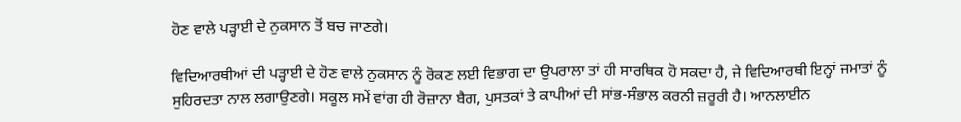ਹੋਣ ਵਾਲੇ ਪੜ੍ਹਾਈ ਦੇ ਨੁਕਸਾਨ ਤੋਂ ਬਚ ਜਾਣਗੇ।

ਵਿਦਿਆਰਥੀਆਂ ਦੀ ਪੜ੍ਹਾਈ ਦੇ ਹੋਣ ਵਾਲੇ ਨੁਕਸਾਨ ਨੂੰ ਰੋਕਣ ਲਈ ਵਿਭਾਗ ਦਾ ਉਪਰਾਲਾ ਤਾਂ ਹੀ ਸਾਰਥਿਕ ਹੋ ਸਕਦਾ ਹੈ, ਜੇ ਵਿਦਿਆਰਥੀ ਇਨ੍ਹਾਂ ਜਮਾਤਾਂ ਨੂੰ ਸੁਹਿਰਦਤਾ ਨਾਲ ਲਗਾਉਣਗੇ। ਸਕੂਲ ਸਮੇਂ ਵਾਂਗ ਹੀ ਰੋਜ਼ਾਨਾ ਬੈਗ, ਪੁਸਤਕਾਂ ਤੇ ਕਾਪੀਆਂ ਦੀ ਸਾਂਭ-ਸੰਭਾਲ ਕਰਨੀ ਜ਼ਰੂਰੀ ਹੈ। ਆਨਲਾਈਨ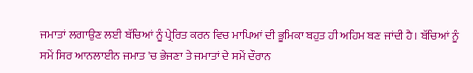ਜਮਾਤਾਂ ਲਗਾਉਣ ਲਈ ਬੱਚਿਆਂ ਨੂੰ ਪ੍ਰੇਰਿਤ ਕਰਨ ਵਿਚ ਮਾਪਿਆਂ ਦੀ ਭੂਮਿਕਾ ਬਹੁਤ ਹੀ ਅਹਿਮ ਬਣ ਜਾਂਦੀ ਹੈ। ਬੱਚਿਆਂ ਨੂੰ ਸਮੇਂ ਸਿਰ ਆਨਲਾਈਨ ਜਮਾਤ 'ਚ ਭੇਜਣਾ ਤੇ ਜਮਾਤਾਂ ਦੇ ਸਮੇਂ ਦੌਰਾਨ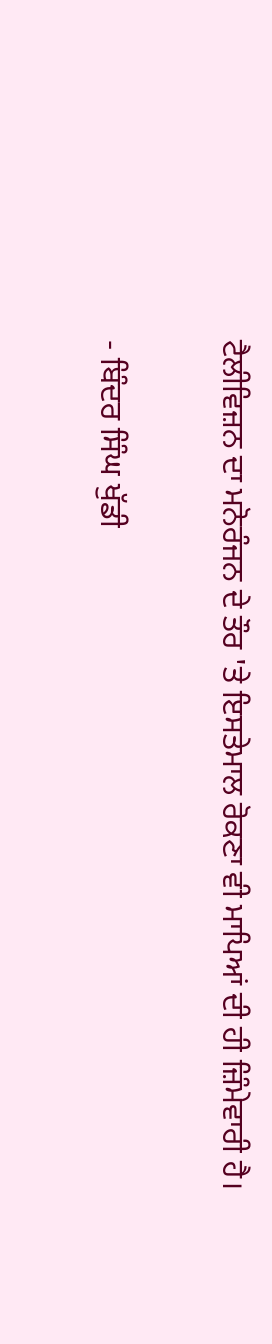ਟੈਲੀਵਿਜ਼ਨ ਦਾ ਮਨੋਰੰਜਨ ਦੇ ਤੌਰ 'ਤੇ ਇਸਤੇਮਾਲ ਰੋਕਣਾ ਵੀ ਮਾਪਿਆਂ ਦੀ ਹੀ ਜ਼ਿੰਮੇਵਾਰੀ ਹੈ।

- ਬਿੰਦਰ ਸਿੰਘ ਖੁੱਡੀ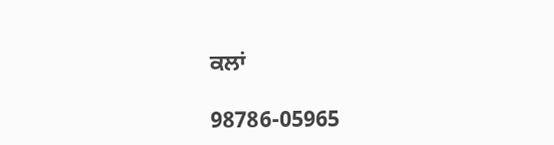ਕਲਾਂ

98786-05965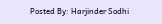Posted By: Harjinder Sodhi